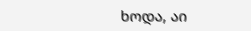ხოდა, აი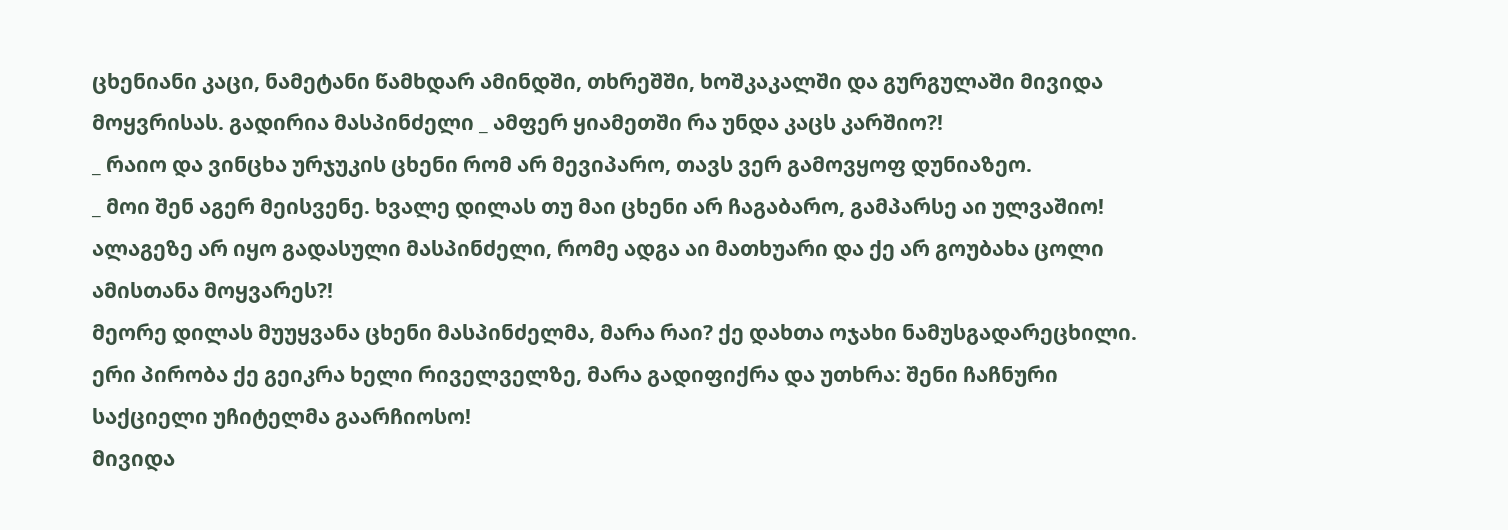ცხენიანი კაცი, ნამეტანი წამხდარ ამინდში, თხრეშში, ხოშკაკალში და გურგულაში მივიდა მოყვრისას. გადირია მასპინძელი _ ამფერ ყიამეთში რა უნდა კაცს კარშიო?!
_ რაიო და ვინცხა ურჯუკის ცხენი რომ არ მევიპარო, თავს ვერ გამოვყოფ დუნიაზეო.
_ მოი შენ აგერ მეისვენე. ხვალე დილას თუ მაი ცხენი არ ჩაგაბარო, გამპარსე აი ულვაშიო!
ალაგეზე არ იყო გადასული მასპინძელი, რომე ადგა აი მათხუარი და ქე არ გოუბახა ცოლი ამისთანა მოყვარეს?!
მეორე დილას მუუყვანა ცხენი მასპინძელმა, მარა რაი? ქე დახთა ოჯახი ნამუსგადარეცხილი.
ერი პირობა ქე გეიკრა ხელი რიველველზე, მარა გადიფიქრა და უთხრა: შენი ჩაჩნური საქციელი უჩიტელმა გაარჩიოსო!
მივიდა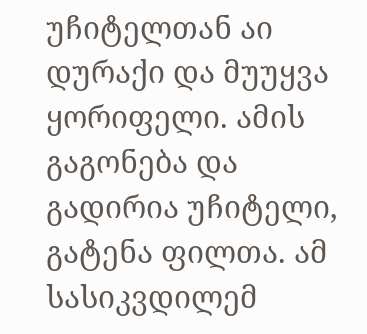უჩიტელთან აი დურაქი და მუუყვა ყორიფელი. ამის გაგონება და გადირია უჩიტელი, გატენა ფილთა. ამ სასიკვდილემ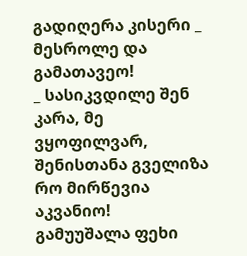გადიღერა კისერი _ მესროლე და გამათავეო!
_ სასიკვდილე შენ კარა, მე ვყოფილვარ, შენისთანა გველიზა რო მირწევია აკვანიო!
გამუუშალა ფეხი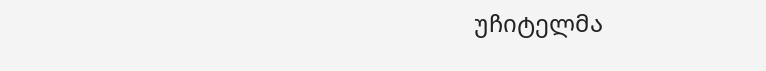უჩიტელმა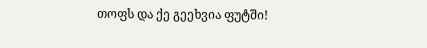თოფს და ქე გეეხვია ფუტში!